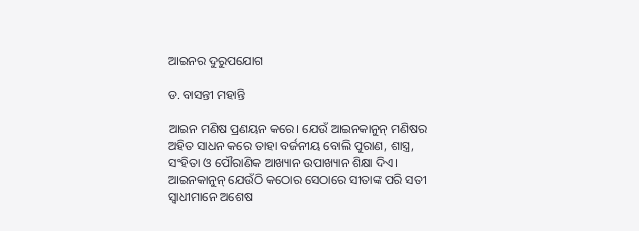ଆଇନର ଦୁରୁପଯୋଗ

ଡ. ବାସନ୍ତୀ ମହାନ୍ତି

ଆଇନ ମଣିଷ ପ୍ରଣୟନ କରେ। ଯେଉଁ ଆଇନକାନୁନ୍‌ ମଣିଷର ଅହିତ ସାଧନ କରେ ତାହା ବର୍ଜନୀୟ ବୋଲି ପୁରାଣ, ଶାସ୍ତ୍ର, ସଂହିତା ଓ ପୌରାଣିକ ଆଖ୍ୟାନ ଉପାଖ୍ୟାନ ଶିକ୍ଷା ଦିଏ। ଆଇନକାନୁନ୍‌ ଯେଉଁଠି କଠୋର ସେଠାରେ ସୀତାଙ୍କ ପରି ସତୀ ସ୍ବାଧୀମାନେ ଅଶେଷ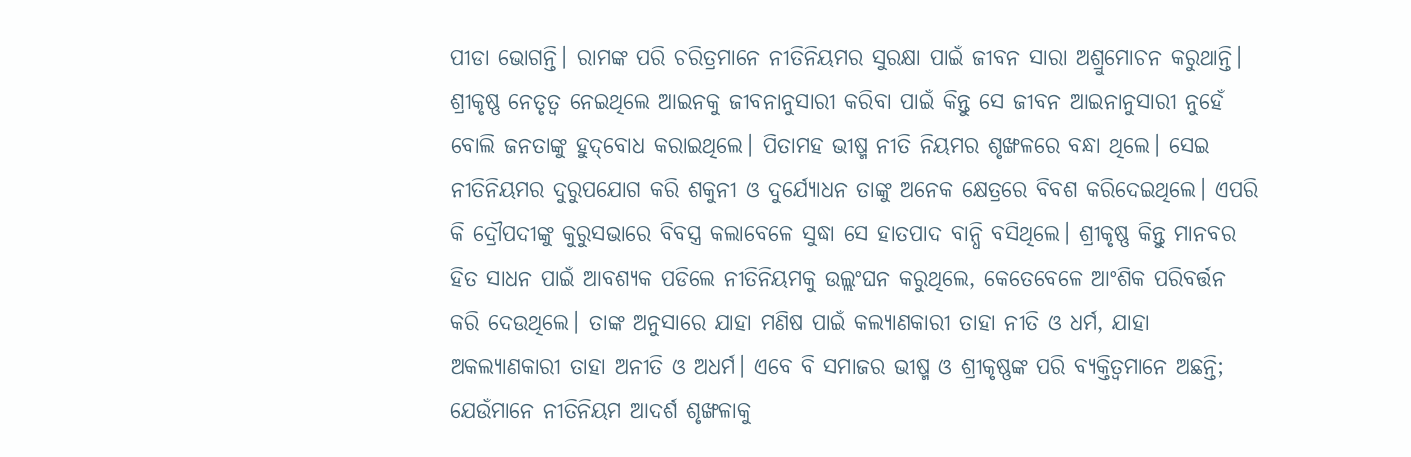ପୀଡା ଭୋଗନ୍ତି। ରାମଙ୍କ ପରି ଚରିତ୍ରମାନେ ନୀତିନିୟମର ସୁରକ୍ଷା ପାଇଁ ଜୀବନ ସାରା ଅଶ୍ରୁମୋଚନ କରୁଥାନ୍ତି। ଶ୍ରୀକୃଷ୍ଣ ନେତୃତ୍ୱ ନେଇଥିଲେ ଆଇନକୁ ଜୀବନାନୁସାରୀ କରିବା ପାଇଁ କିନ୍ତୁ ସେ ଜୀବନ ଆଇନାନୁସାରୀ ନୁହେଁ ବୋଲି ଜନତାଙ୍କୁ ହୁଦ୍‌ବୋଧ କରାଇଥିଲେ। ପିତାମହ ଭୀଷ୍ମ ନୀତି ନିୟମର ଶୃଙ୍ଖଳରେ ବନ୍ଧା ଥିଲେ। ସେଇ ନୀତିନିୟମର ଦୁରୁପଯୋଗ କରି ଶକୁନୀ ଓ ଦୁର୍ଯ୍ୟୋଧନ ତାଙ୍କୁ ଅନେକ କ୍ଷେତ୍ରରେ ବିବଶ କରିଦେଇଥିଲେ। ଏପରି କି ଦ୍ରୌପଦୀଙ୍କୁ କୁରୁସଭାରେ ବିବସ୍ତ୍ର କଲାବେଳେ ସୁଦ୍ଧା ସେ ହାତପାଦ ବାନ୍ଧି ବସିଥିଲେ। ଶ୍ରୀକୃଷ୍ଣ କିନ୍ତୁ ମାନବର ହିତ ସାଧନ ପାଇଁ ଆବଶ୍ୟକ ପଡିଲେ ନୀତିନିୟମକୁ ଉଲ୍ଲଂଘନ କରୁଥିଲେ, କେତେବେଳେ ଆଂଶିକ ପରିବର୍ତ୍ତନ କରି ଦେଉଥିଲେ। ତାଙ୍କ ଅନୁସାରେ ଯାହା ମଣିଷ ପାଇଁ କଲ୍ୟାଣକାରୀ ତାହା ନୀତି ଓ ଧର୍ମ, ଯାହା ଅକଲ୍ୟାଣକାରୀ ତାହା ଅନୀତି ଓ ଅଧର୍ମ। ଏବେ ବି ସମାଜର ଭୀଷ୍ମ ଓ ଶ୍ରୀକୃଷ୍ଣଙ୍କ ପରି ବ୍ୟକ୍ତିତ୍ୱମାନେ ଅଛନ୍ତି; ଯେଉଁମାନେ ନୀତିନିୟମ ଆଦର୍ଶ ଶୃଙ୍ଖଳାକୁ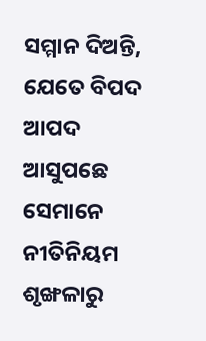ସମ୍ମାନ ଦିଅନ୍ତି, ଯେତେ ବିପଦ ଆପଦ ଆସୁପଛେ ସେମାନେ ନୀତିନିୟମ ଶୃଙ୍ଖଳାରୁ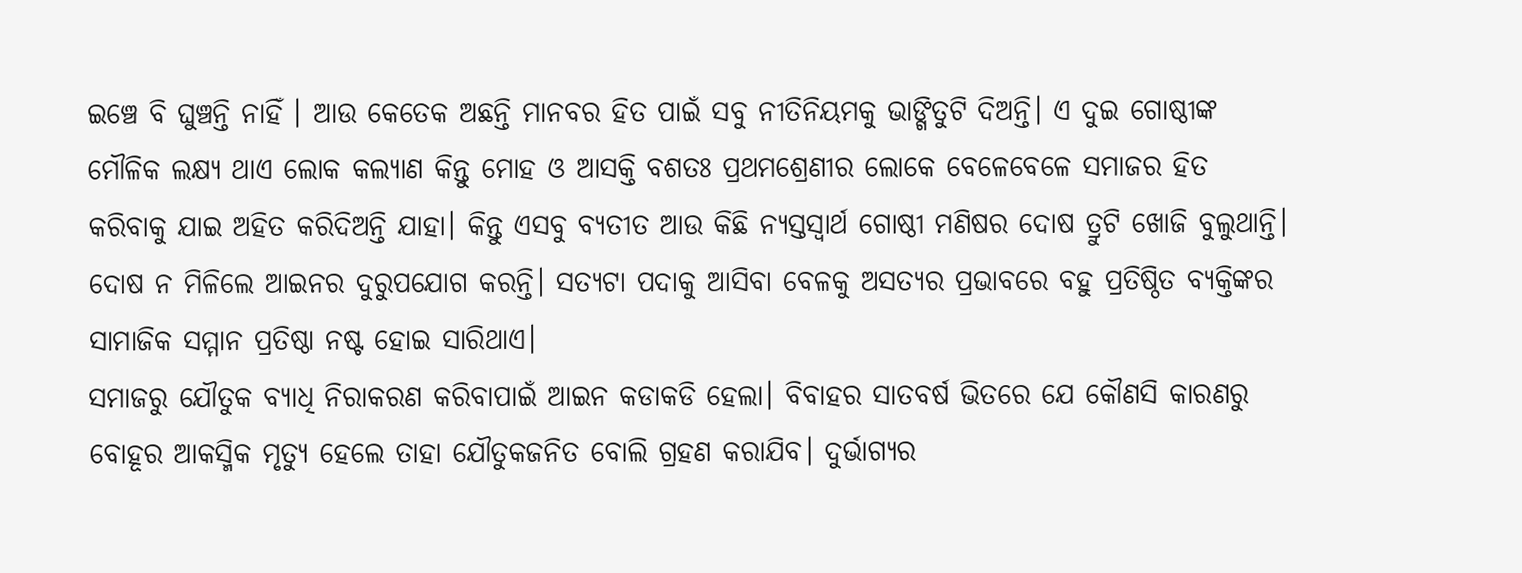ଇଞ୍ଚେ ବି ଘୁଞ୍ଚନ୍ତି ନାହିଁ । ଆଉ କେତେକ ଅଛନ୍ତି ମାନବର ହିତ ପାଇଁ ସବୁ ନୀତିନିୟମକୁ ଭାଙ୍ଗିତୁଟି ଦିଅନ୍ତି। ଏ ଦୁଇ ଗୋଷ୍ଠୀଙ୍କ ମୌଳିକ ଲକ୍ଷ୍ୟ ଥାଏ ଲୋକ କଲ୍ୟାଣ କିନ୍ତୁ ମୋହ ଓ ଆସକ୍ତି ବଶତଃ ପ୍ରଥମଶ୍ରେଣୀର ଲୋକେ ବେଳେବେଳେ ସମାଜର ହିତ କରିବାକୁ ଯାଇ ଅହିତ କରିଦିଅନ୍ତି ଯାହା। କିନ୍ତୁ ଏସବୁ ବ୍ୟତୀତ ଆଉ କିଛି ନ୍ୟସ୍ତସ୍ବାର୍ଥ ଗୋଷ୍ଠୀ ମଣିଷର ଦୋଷ ତ୍ରୁଟି ଖୋଜି ବୁଲୁଥାନ୍ତି। ଦୋଷ ନ ମିଳିଲେ ଆଇନର ଦୁରୁପଯୋଗ କରନ୍ତି। ସତ୍ୟଟା ପଦାକୁ ଆସିବା ବେଳକୁ ଅସତ୍ୟର ପ୍ରଭାବରେ ବହୁ ପ୍ରତିଷ୍ଠିତ ବ୍ୟକ୍ତିଙ୍କର ସାମାଜିକ ସମ୍ମାନ ପ୍ରତିଷ୍ଠା ନଷ୍ଟ ହୋଇ ସାରିଥାଏ।
ସମାଜରୁ ଯୌତୁକ ବ୍ୟାଧି ନିରାକରଣ କରିବାପାଇଁ ଆଇନ କଡାକଡି ହେଲା। ବିବାହର ସାତବର୍ଷ ଭିତରେ ଯେ କୌଣସି କାରଣରୁ ବୋହୂର ଆକସ୍ମିକ ମୃତ୍ୟୁ ହେଲେ ତାହା ଯୌତୁକଜନିତ ବୋଲି ଗ୍ରହଣ କରାଯିବ। ଦୁର୍ଭାଗ୍ୟର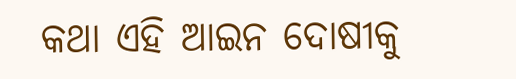କଥା ଏହି ଆଇନ ଦୋଷୀକୁ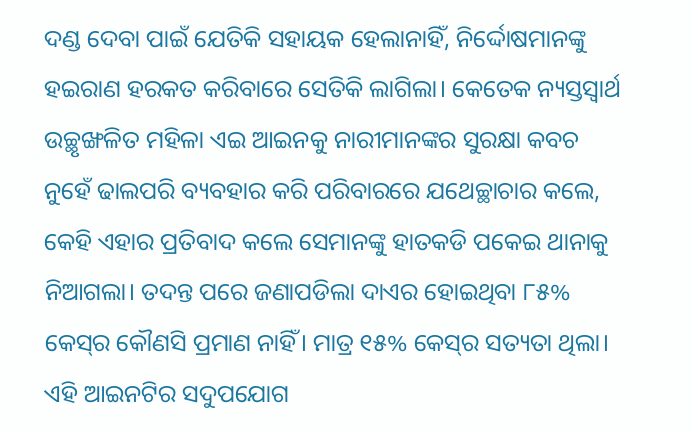ଦଣ୍ଡ ଦେବା ପାଇଁ ଯେତିକି ସହାୟକ ହେଲାନାହିଁ, ନିର୍ଦ୍ଦୋଷମାନଙ୍କୁ ହଇରାଣ ହରକତ କରିବାରେ ସେତିକି ଲାଗିଲା। କେତେକ ନ୍ୟସ୍ତସ୍ବାର୍ଥ ଉଚ୍ଛୃଙ୍ଖଳିତ ମହିଳା ଏଇ ଆଇନକୁ ନାରୀମାନଙ୍କର ସୁରକ୍ଷା କବଚ ନୁହେଁ ଢାଲପରି ବ୍ୟବହାର କରି ପରିବାରରେ ଯଥେଚ୍ଛାଚାର କଲେ, କେହି ଏହାର ପ୍ରତିବାଦ କଲେ ସେମାନଙ୍କୁ ହାତକଡି ପକେଇ ଥାନାକୁ ନିଆଗଲା। ତଦନ୍ତ ପରେ ଜଣାପଡିଲା ଦାଏର ହୋଇଥିବା ୮୫% କେସ୍‌ର କୌଣସି ପ୍ରମାଣ ନାହିଁ। ମାତ୍ର ୧୫% କେସ୍‌ର ସତ୍ୟତା ଥିଲା। ଏହି ଆଇନଟିର ସଦୁପଯୋଗ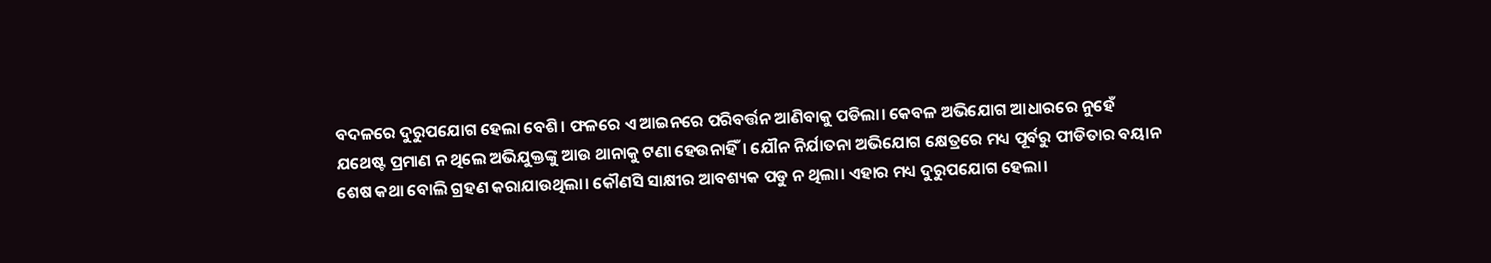ବଦଳରେ ଦୁରୁପଯୋଗ ହେଲା ବେଶି। ଫଳରେ ଏ ଆଇନରେ ପରିବର୍ତ୍ତନ ଆଣିବାକୁ ପଡିଲା। କେବଳ ଅଭିଯୋଗ ଆଧାରରେ ନୁହେଁ ଯଥେଷ୍ଟ ପ୍ରମାଣ ନ ଥିଲେ ଅଭିଯୁକ୍ତଙ୍କୁ ଆଉ ଥାନାକୁ ଟଣା ହେଉନାହିଁ। ଯୌନ ନିର୍ଯାତନା ଅଭିଯୋଗ କ୍ଷେତ୍ରରେ ମଧ୍ୟ ପୂର୍ବରୁ ପୀଡିତାର ବୟାନ ଶେଷ କଥା ବୋଲି ଗ୍ରହଣ କରାଯାଉଥିଲା। କୌଣସି ସାକ୍ଷୀର ଆବଶ୍ୟକ ପଡୁ ନ ଥିଲା। ଏହାର ମଧ୍ୟ ଦୁରୁପଯୋଗ ହେଲା।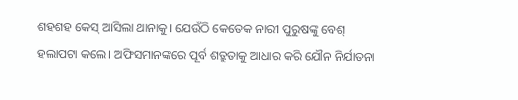ଶହଶହ କେସ୍‌ ଆସିଲା ଥାନାକୁ। ଯେଉଁଠି କେତେକ ନାରୀ ପୁରୁଷଙ୍କୁ ବେଶ୍‌ ହଲାପଟା କଲେ। ଅଫିସମାନଙ୍କରେ ପୂର୍ବ ଶତ୍ରୁତାକୁ ଆଧାର କରି ଯୌନ ନିର୍ଯାତନା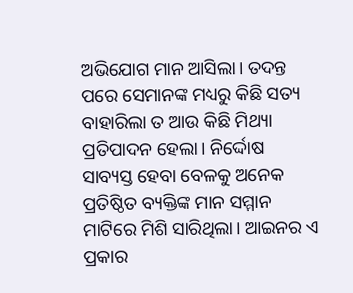ଅଭିଯୋଗ ମାନ ଆସିଲା। ତଦନ୍ତ ପରେ ସେମାନଙ୍କ ମଧ୍ୟରୁ କିଛି ସତ୍ୟ ବାହାରିଲା ତ ଆଉ କିଛି ମିଥ୍ୟା ପ୍ରତିପାଦନ ହେଲା। ନିର୍ଦ୍ଦୋଷ ସାବ୍ୟସ୍ତ ହେବା ବେଳକୁ ଅନେକ ପ୍ରତିଷ୍ଠିତ ବ୍ୟକ୍ତିଙ୍କ ମାନ ସମ୍ମାନ ମାଟିରେ ମିଶି ସାରିଥିଲା। ଆଇନର ଏ ପ୍ରକାର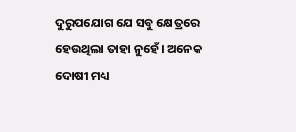ଦୁରୁପଯୋଗ ଯେ ସବୁ କ୍ଷେତ୍ରରେ ହେଉଥିଲା ତାହା ନୁହେଁ। ଅନେକ ଦୋଷୀ ମଧ୍ୟ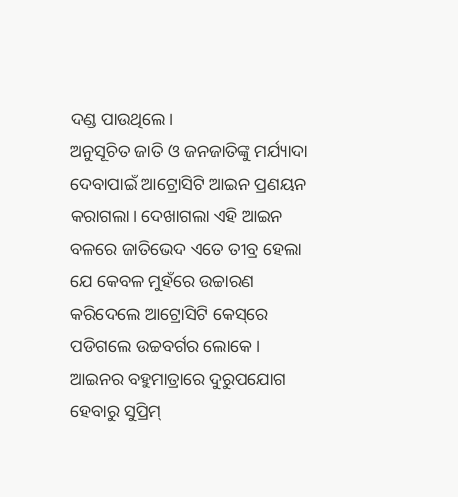ଦଣ୍ଡ ପାଉଥିଲେ।
ଅନୁସୂଚିତ ଜାତି ଓ ଜନଜାତିଙ୍କୁ ମର୍ଯ୍ୟାଦା ଦେବାପାଇଁ ଆଟ୍ରୋସିଟି ଆଇନ ପ୍ରଣୟନ କରାଗଲା। ଦେଖାଗଲା ଏହି ଆଇନ ବଳରେ ଜାତିଭେଦ ଏତେ ତୀବ୍ର ହେଲା ଯେ କେବଳ ମୁହଁରେ ଉଚ୍ଚାରଣ କରିଦେଲେ ଆଟ୍ରୋସିଟି କେସ୍‌ରେ ପଡିଗଲେ ଉଚ୍ଚବର୍ଗର ଲୋକେ। ଆଇନର ବହୁମାତ୍ରାରେ ଦୁରୁପଯୋଗ ହେବାରୁ ସୁପ୍ରିମ୍‌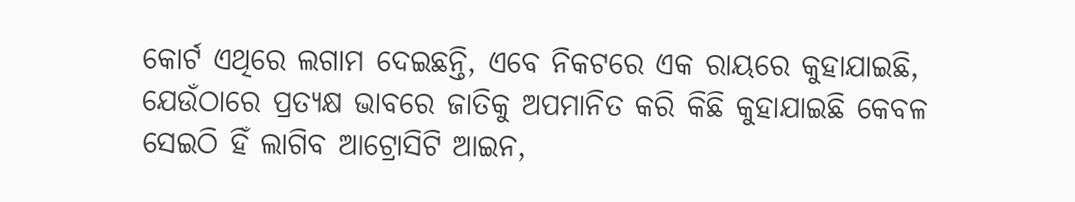କୋର୍ଟ ଏଥିରେ ଲଗାମ ଦେଇଛନ୍ତି, ଏବେ ନିକଟରେ ଏକ ରାୟରେ କୁହାଯାଇଛି, ଯେଉଁଠାରେ ପ୍ରତ୍ୟକ୍ଷ ଭାବରେ ଜାତିକୁ ଅପମାନିତ କରି କିଛି କୁହାଯାଇଛି କେବଳ ସେଇଠି ହିଁ ଲାଗିବ ଆଟ୍ରୋସିଟି ଆଇନ,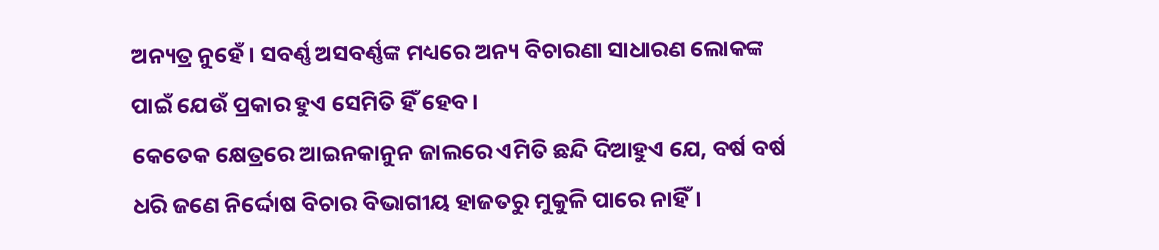ଅନ୍ୟତ୍ର ନୁହେଁ। ସବର୍ଣ୍ଣ ଅସବର୍ଣ୍ଣଙ୍କ ମଧ୍ୟରେ ଅନ୍ୟ ବିଚାରଣା ସାଧାରଣ ଲୋକଙ୍କ ପାଇଁ ଯେଉଁ ପ୍ରକାର ହୁଏ ସେମିତି ହିଁ ହେବ।
କେତେକ କ୍ଷେତ୍ରରେ ଆଇନକାନୁନ ଜାଲରେ ଏମିତି ଛନ୍ଦି ଦିଆହୁଏ ଯେ, ବର୍ଷ ବର୍ଷ ଧରି ଜଣେ ନିର୍ଦ୍ଦୋଷ ବିଚାର ବିଭାଗୀୟ ହାଜତରୁ ମୁକୁଳି ପାରେ ନାହିଁ।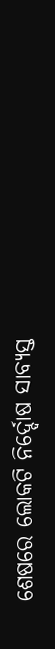ଶେଷରେ ଲୋକଟି ନିର୍ଦ୍ଦୋଷ ସାବ୍ୟସ୍ତ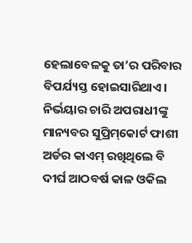ହେଲାବେଳକୁ ତା’ର ପରିବାର ବିପର୍ଯ୍ୟସ୍ତ ହୋଇସାରିଥାଏ। ନିର୍ଭୟାର ଚାରି ଅପରାଧୀଙ୍କୁ ମାନ୍ୟବର ସୁପ୍ରିମ୍‌କୋର୍ଟ ଫାଶୀ ଅର୍ଡର କାଏମ୍‌ ରଖିଥିଲେ ବି ଦୀର୍ଘ ଆଠବର୍ଷ କାଳ ଓକିଲ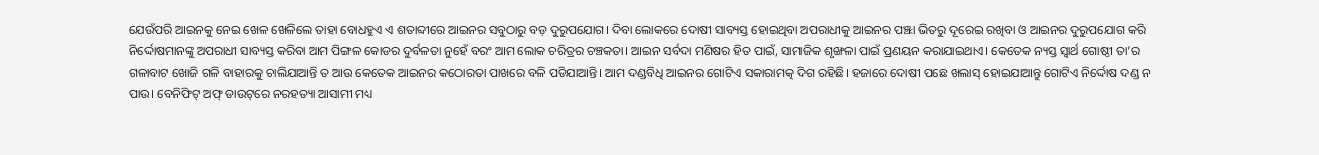ଯେଉଁପରି ଆଇନକୁ ନେଇ ଖେଳ ଖେଳିଲେ ତାହା ବୋଧହୁଏ ଏ ଶତାବ୍ଦୀରେ ଆଇନର ସବୁଠାରୁ ବଡ଼ ଦୁରୁପଯୋଗ। ଦିବା ଲୋକରେ ଦୋଷୀ ସାବ୍ୟସ୍ତ ହୋଇଥିବା ଅପରାଧୀକୁ ଆଇନର ପଞ୍ଝା ଭିତରୁ ଦୂରେଇ ରଖିବା ଓ ଆଇନର ଦୁରୁପଯୋଗ କରି ନିର୍ଦ୍ଦୋଷମାନଙ୍କୁ ଅପରାଧୀ ସାବ୍ୟସ୍ତ କରିବା ଆମ ପିଙ୍ଗଳ କୋଡର ଦୁର୍ବଳତା ନୁହେଁ ବରଂ ଆମ ଲୋକ ଚରିତ୍ରର ଚଞ୍ଚକତା। ଆଇନ ସର୍ବଦା ମଣିଷର ହିତ ପାଇଁ, ସାମାଜିକ ଶୃଙ୍ଖଳା ପାଇଁ ପ୍ରଣୟନ କରାଯାଇଥାଏ। କେତେକ ନ୍ୟସ୍ତ ସ୍ବାର୍ଥ ଗୋଷ୍ଠୀ ତା’ର ଗଳାବାଟ ଖୋଜି ଗଳି ବାହାରକୁ ଚାଲିଯାଆନ୍ତି ତ ଆଉ କେତେକ ଆଇନର କଠୋରତା ପାଖରେ ବଳି ପଡିଯାଆନ୍ତି। ଆମ ଦଣ୍ଡବିଧି ଆଇନର ଗୋଟିଏ ସକାରାମତ୍କ ଦିଗ ରହିଛି। ହଜାରେ ଦୋଷୀ ପଛେ ଖଲାସ୍‌ ହୋଇଯାଆନ୍ତୁ ଗୋଟିଏ ନିର୍ଦ୍ଦୋଷ ଦଣ୍ଡ ନ ପାଉ। ବେନିଫିଟ୍‌ ଅଫ୍‌ ଡାଉଟ୍‌ରେ ନରହତ୍ୟା ଆସାମୀ ମଧ୍ୟ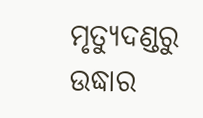ମୃତ୍ୟୁଦଣ୍ଡରୁ ଉଦ୍ଧାର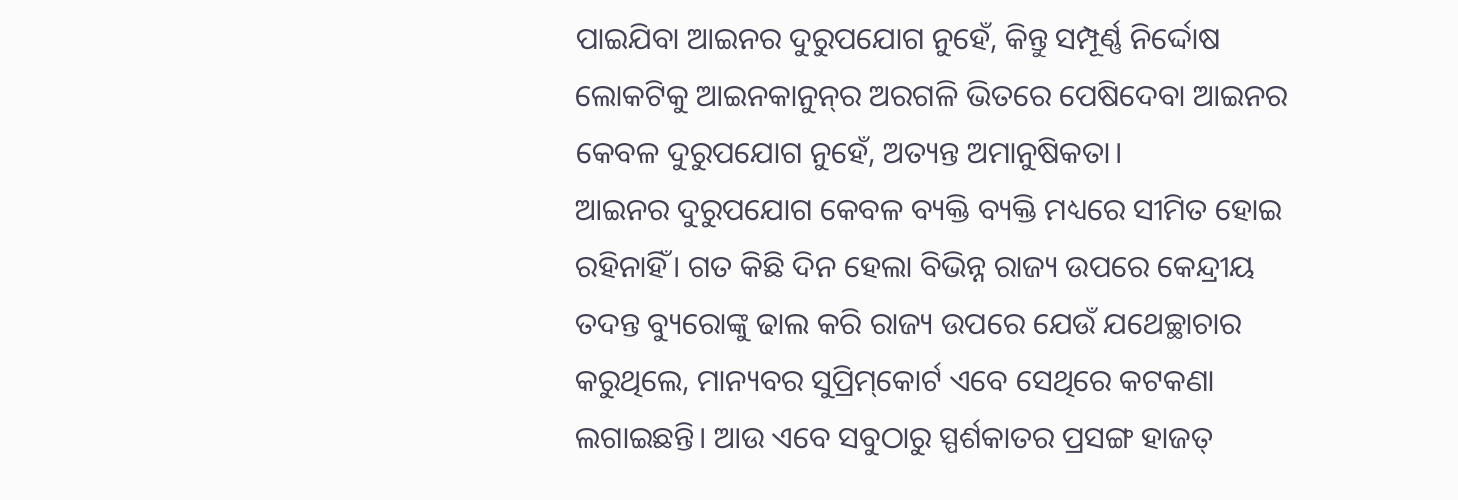ପାଇଯିବା ଆଇନର ଦୁରୁପଯୋଗ ନୁହେଁ, କିନ୍ତୁ ସମ୍ପୂର୍ଣ୍ଣ ନିର୍ଦ୍ଦୋଷ ଲୋକଟିକୁ ଆଇନକାନୁନ୍‌ର ଅରଗଳି ଭିତରେ ପେଷିଦେବା ଆଇନର କେବଳ ଦୁରୁପଯୋଗ ନୁହେଁ, ଅତ୍ୟନ୍ତ ଅମାନୁଷିକତା।
ଆଇନର ଦୁରୁପଯୋଗ କେବଳ ବ୍ୟକ୍ତି ବ୍ୟକ୍ତି ମଧ୍ୟରେ ସୀମିତ ହୋଇ ରହିନାହିଁ। ଗତ କିଛି ଦିନ ହେଲା ବିଭିନ୍ନ ରାଜ୍ୟ ଉପରେ କେନ୍ଦ୍ରୀୟ ତଦନ୍ତ ବ୍ୟୁରୋଙ୍କୁ ଢାଲ କରି ରାଜ୍ୟ ଉପରେ ଯେଉଁ ଯଥେଚ୍ଛାଚାର କରୁଥିଲେ, ମାନ୍ୟବର ସୁପ୍ରିମ୍‌କୋର୍ଟ ଏବେ ସେଥିରେ କଟକଣା ଲଗାଇଛନ୍ତି। ଆଉ ଏବେ ସବୁଠାରୁ ସ୍ପର୍ଶକାତର ପ୍ରସଙ୍ଗ ହାଜତ୍‌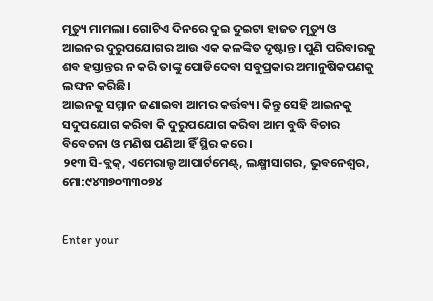ମୃତ୍ୟୁ ମାମଲା। ଗୋଟିଏ ଦିନରେ ଦୁଇ ଦୁଇଟା ହାଜତ ମୃତ୍ୟୁ ଓ ଆଇନର ଦୁରୁପଯୋଗର ଆଉ ଏକ କଳଙ୍କିତ ଦୃଷ୍ଟାନ୍ତ। ପୁଣି ପରିବାରକୁ ଶବ ହସ୍ତାନ୍ତର ନ କରି ତାଙ୍କୁ ପୋଡିଦେବା ସବୁପ୍ରକାର ଅମାନୁଷିକପଣକୁ ଲଙ୍ଘନ କରିଛି।
ଆଇନକୁ ସମ୍ମାନ ଜଣାଇବା ଆମର କର୍ତ୍ତବ୍ୟ। କିନ୍ତୁ ସେହି ଆଇନକୁ ସଦୁପଯୋଗ କରିବା କି ଦୁରୁପଯୋଗ କରିବା ଆମ ବୁଦ୍ଧି ବିଚାର ବିବେଚନା ଓ ମଣିଷ ପଣିଆ ହିଁ ସ୍ଥିର କରେ।
୨୧୩ ସି-ବ୍ଲକ୍‌, ଏମେରାଲ୍ଡ ଆପାର୍ଟମେଣ୍ଟ୍‌, ଲକ୍ଷ୍ମୀସାଗର, ଭୁବନେଶ୍ୱର, ମୋ:୯୪୩୭୦୩୩୦୭୪


Enter your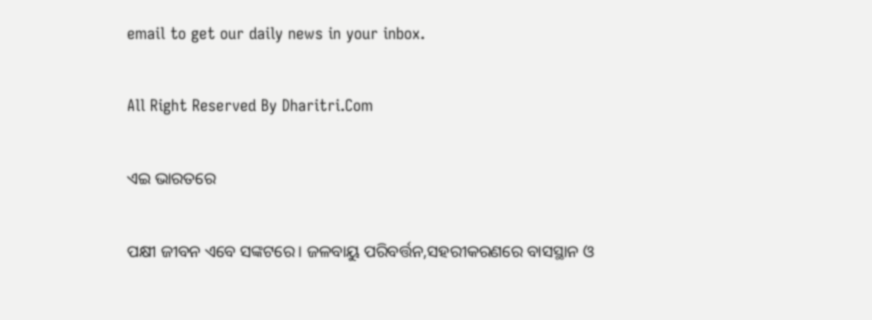email to get our daily news in your inbox.

All Right Reserved By Dharitri.Com

ଏଇ ଭାରତରେ

ପକ୍ଷୀ ଜୀବନ ଏବେ ସଙ୍କଟରେ। ଜଳବାୟୁ ପରିବର୍ତ୍ତନ,ସହରୀକରଣରେ ବାସସ୍ଥାନ ଓ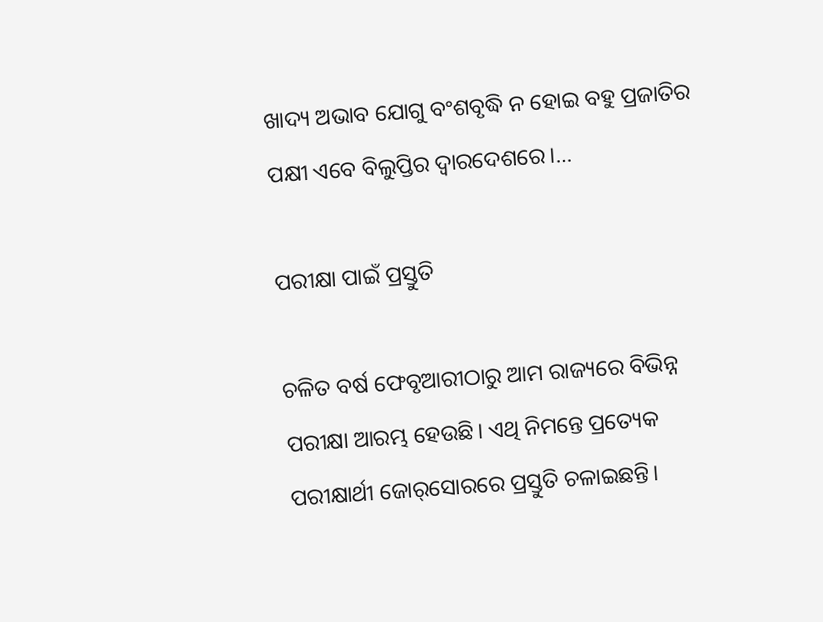ଖାଦ୍ୟ ଅଭାବ ଯୋଗୁ ବଂଶବୃଦ୍ଧି ନ ହୋଇ ବହୁ ପ୍ରଜାତିର ପକ୍ଷୀ ଏବେ ବିଲୁପ୍ତିର ଦ୍ୱାରଦେଶରେ।…

ପରୀକ୍ଷା ପାଇଁ ପ୍ରସ୍ତୁତି

ଚଳିତ ବର୍ଷ ଫେବୃଆରୀଠାରୁ ଆମ ରାଜ୍ୟରେ ବିଭିନ୍ନ ପରୀକ୍ଷା ଆରମ୍ଭ ହେଉଛି। ଏଥି ନିମନ୍ତେ ପ୍ରତ୍ୟେକ ପରୀକ୍ଷାର୍ଥୀ ଜୋର୍‌ସୋରରେ ପ୍ରସ୍ତୁତି ଚଳାଇଛନ୍ତି।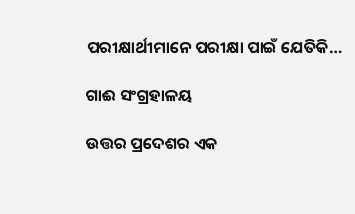ପରୀକ୍ଷାର୍ଥୀମାନେ ପରୀକ୍ଷା ପାଇଁ ଯେତିକି…

ଗାଈ ସଂଗ୍ରହାଳୟ

ଉତ୍ତର ପ୍ରଦେଶର ଏକ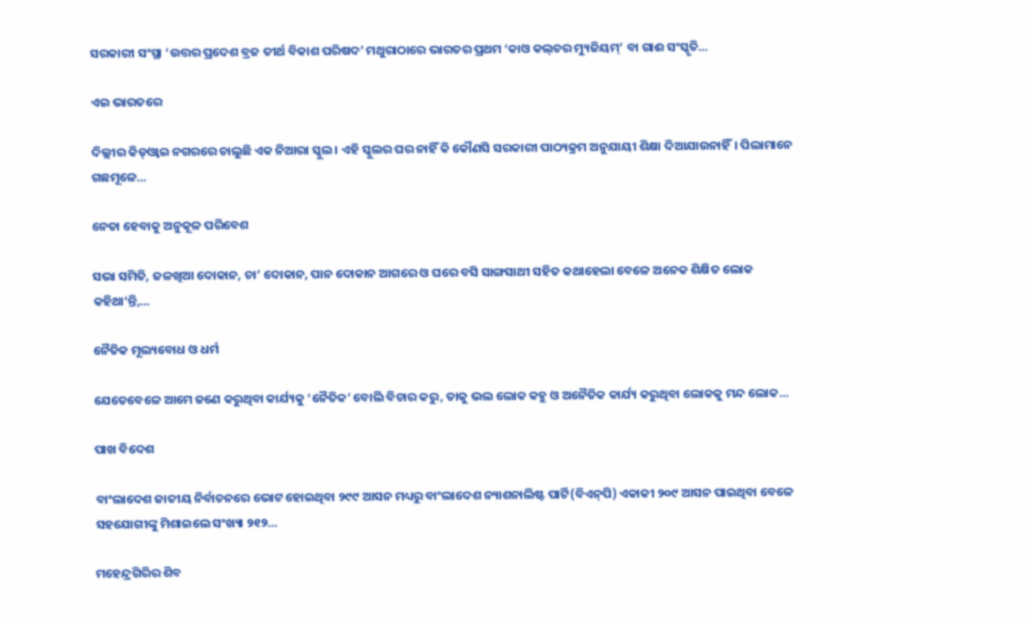ସରକାରୀ ସଂସ୍ଥା ‘ଉତ୍ତର ପ୍ରଦେଶ ବ୍ରଜ ତୀର୍ଥ ବିକାଶ ପରିଷଦ’ ମଥୁରାଠାରେ ଭାରତର ପ୍ରଥମ ‘କାଓ କଲ୍‌ଚର ମ୍ୟୁଜିୟମ୍‌’ ବା ଗାଈ ସଂସ୍କୃତି…

ଏଇ ଭାରତରେ

ଦିଲ୍ଲୀର କିଡ୍‌ଓ୍ବାଇ ନଗରରେ ଚାଲୁଛି ଏକ ନିଆରା ସ୍କୁଲ। ଏହି ସ୍କୁଲର ଘର ନାହିଁ କି କୌଣସି ସରକାରୀ ପାଠ୍ୟକ୍ରମ ଅନୁଯାୟୀ ଶିକ୍ଷା ଦିଆଯାଉନାହିଁ। ପିଲାମାନେ ଗଛମୂଳେ…

ନେତା ହେବାକୁ ଅନୁକୂଳ ପରିବେଶ

ସଭା ସମିତି, ଜଳଖିଆ ଦୋକାନ, ଚା’ ଦୋକାନ, ପାନ ଦୋକାନ ଆଗରେ ଓ ଘରେ ବସି ସାଙ୍ଗସାଥୀ ସହିତ କଥାହେଲା ବେଳେ ଅନେକ ଶିକ୍ଷିତ ଲୋକ କହିଥା’ନ୍ତି,…

ନୈତିକ ମୂଲ୍ୟବୋଧ ଓ ଧର୍ମ

ଯେତେବେଳେ ଆମେ ଜଣେ କରୁଥିବା କାର୍ଯ୍ୟକୁ ‘ନୈତିକ’ ବୋଲି ବିଚାର କରୁ, ତାକୁ ଭଲ ଲୋକ କହୁ ଓ ଅନୈତିକ କାର୍ଯ୍ୟ କରୁଥିବା ଲୋକକୁ ମନ୍ଦ ଲୋକ…

ପାଖ ବିଦେଶ

ବାଂଲାଦେଶ ଜାତୀୟ ନିର୍ବାଚନରେ ଭୋଟ ହୋଇଥିବା ୨୯୯ ଆସନ ମଧ୍ୟରୁ ବାଂଲାଦେଶ ନ୍ୟାଶନାଲିଷ୍ଟ ପାର୍ଟି(ବିଏନ୍‌ପି) ଏକାକୀ ୨୦୯ ଆସନ ପାଇଥିବା ବେଳେ ସହଯୋଗୀଙ୍କୁ ମିଶାଇଲେ ସଂଖ୍ୟା ୨୧୨…

ମହେନ୍ଦ୍ରଗିରିର ଶିବ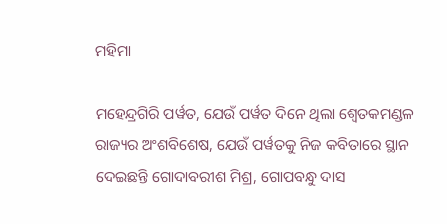ମହିମା

ମହେନ୍ଦ୍ରଗିରି ପର୍ୱତ, ଯେଉଁ ପର୍ୱତ ଦିନେ ଥିଲା ଶ୍ୱେତକମଣ୍ଡଳ ରାଜ୍ୟର ଅଂଶବିଶେଷ, ଯେଉଁ ପର୍ୱତକୁ ନିଜ କବିତାରେ ସ୍ଥାନ ଦେଇଛନ୍ତି ଗୋଦାବରୀଶ ମିଶ୍ର, ଗୋପବନ୍ଧୁ ଦାସ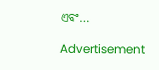ଏବଂ…

Advertisement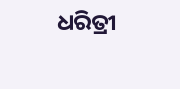ଧରିତ୍ରୀ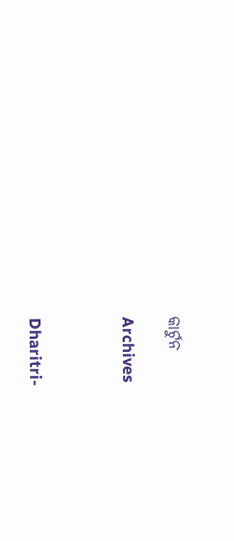କାର୍ଟୁନ

Archives



Dharitri-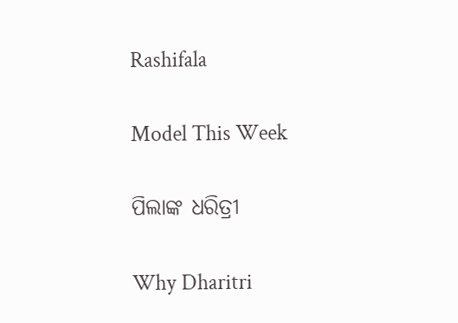Rashifala

Model This Week

ପିଲାଙ୍କ ଧରିତ୍ରୀ

Why Dharitri